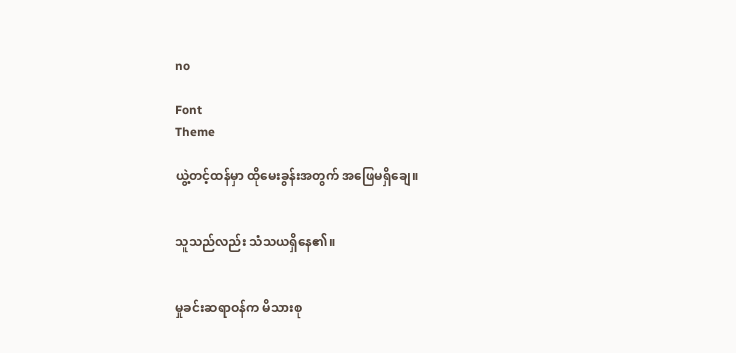no

Font
Theme

ယွဲ့တင့်ထန်မှာ ထိုမေးခွန်းအတွက် အဖြေမရှိချေ။


သူသည်လည်း သံသယရှိနေ၏။


မှုခင်းဆရာဝန်က မိသားစု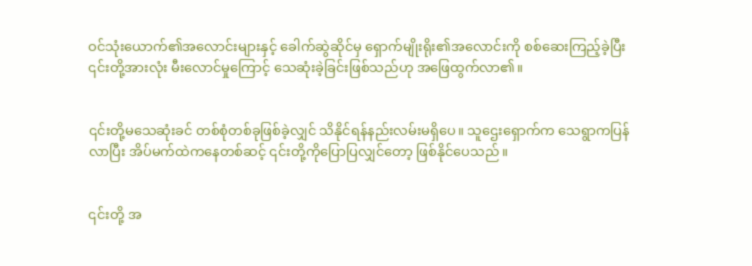ဝင်သုံးယောက်၏အလောင်းများနှင့် ခေါက်ဆွဲဆိုင်မှ ရှောက်မျိုးရိုး၏အလောင်းကို စစ်ဆေးကြည့်ခဲ့ပြီး ၎င်းတို့အားလုံး မီးလောင်မှုကြောင့် သေဆုံးခဲ့ခြင်းဖြစ်သည်ဟု အဖြေထွက်လာ၏။


၎င်းတို့မသေဆုံးခင် တစ်စုံတစ်ခုဖြစ်ခဲ့လျှင် သိနိုင်ရန်နည်းလမ်းမရှိပေ။ သူဌေးရှောက်က သေရွာကပြန်လာပြီး အိပ်မက်ထဲကနေတစ်ဆင့် ၎င်းတို့ကိုပြောပြလျှင်တော့ ဖြစ်နိုင်ပေသည်။


၎င်းတို့ အ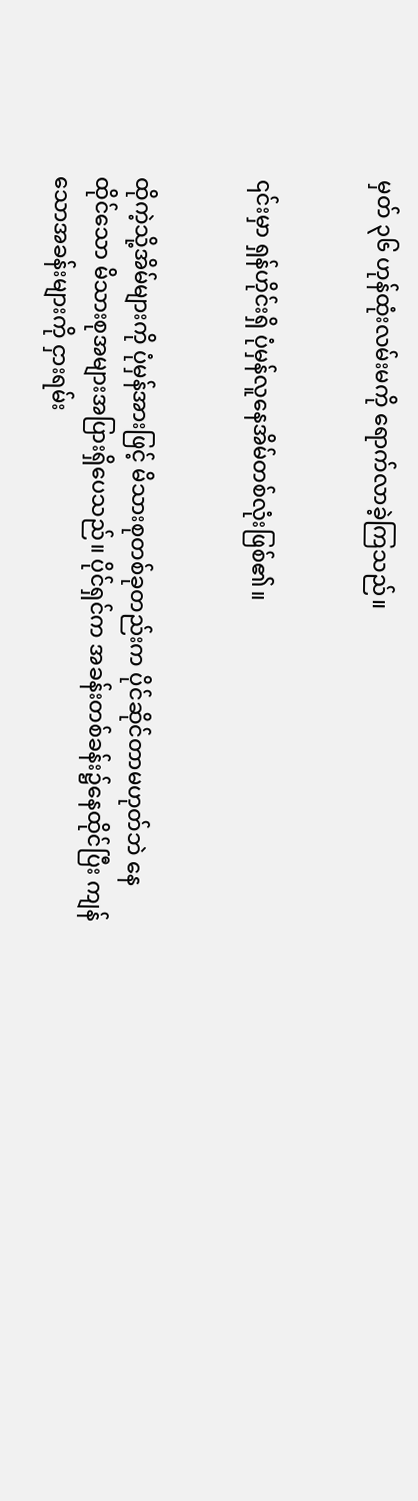မှတ် ၃၆ ဟုန်ထုံးလမ်းမကို ရောက်လာခဲ့ကြသည်။


၎င်းမှာ ရှန်ဟိုင်းရှိ ပုံမှန်လူနေအိမ်တစ်လုံးဖြစ်၏။


ထိုကဲ့သို့အိမ်များကို ပုံမှန်အားဖြင့် မိသားစုတစ်ခုတည်းက ပိုင်ဆိုင်တာမဟုတ်ဘဲ နေထိုင်သော မိသားစုအများအပြားရှိပေသည်။ ပိုင်ရှင်က အခန်းတစ်ခန်း၌နေထိုင်ပြီး ကျန်သောအခန်းများကို ငှားရမ်း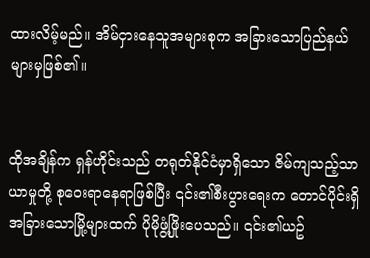ထားလိမ့်မည်။ အိမ်ငှားနေသူအများစုက အခြားသောပြည်နယ်များမှဖြစ်၏။


ထိုအချိန်က ရှန်ဟိုင်းသည် တရုတ်နိုင်ငံမှာရှိသော ဇိမ်ကျသည့်သာယာမှုတို့ စုဝေးရာနေရာဖြစ်ပြီး ၎င်း၏စီးပွားရေးက တောင်ပိုင်းရှိ အခြားသောမြို့များထက် ပိုမိုဖွံ့ဖြိုးပေသည်။ ၎င်း၏ယဥ်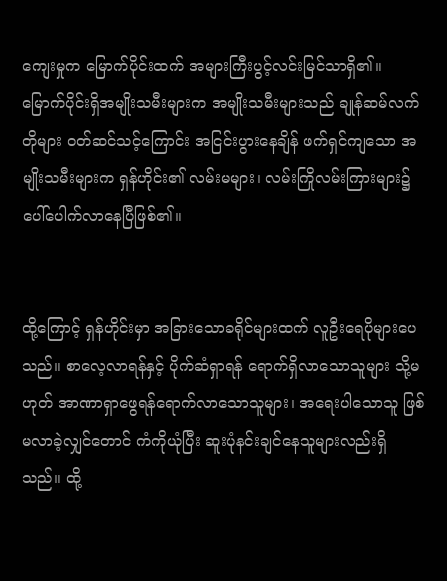ကျေးမှုက မြောက်ပိုင်းထက် အများကြီးပွင့်လင်းမြင်သာရှိ၏။ မြောက်ပိုင်းရှိအမျိုးသမီးများက အမျိုးသမီးများသည် ချုန်ဆမ်လက်တိုများ ဝတ်ဆင်သင့်ကြောင်း အငြင်းပွားနေချိန် ဖက်ရှင်ကျသော အမျိုးသမီးများက ရှန်ဟိုင်း၏ လမ်းမများ၊ လမ်းကြိုလမ်းကြားများ၌ ပေါ်ပေါက်လာနေပြီဖြစ်၏။


ထို့ကြောင့် ရှန်ဟိုင်းမှာ အခြားသောခရိုင်များထက် လူဦးရေပိုများပေသည်။ စာလေ့လာရန်နှင့် ပိုက်ဆံရှာရန် ရောက်ရှိလာသောသူများ သို့မဟုတ် အာဏာရှာဖွေရန်ရောက်လာသောသူများ၊ အရေးပါသောသူ ဖြစ်မလာခဲ့လျှင်တောင် ကံကိုယုံပြီး ဆူးပုံနင်းချင်နေသူများလည်းရှိသည်။ ထို့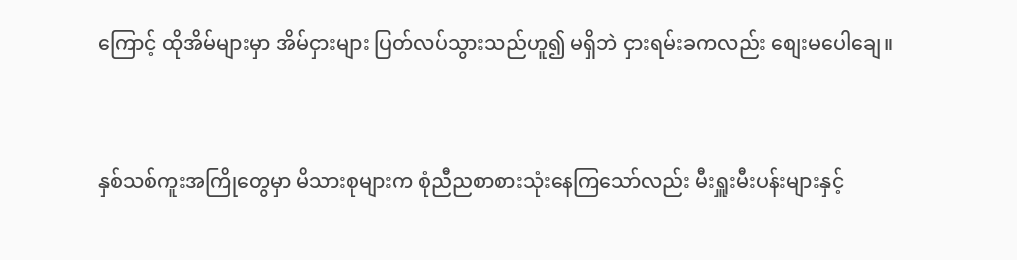ကြောင့် ထိုအိမ်များမှာ အိမ်ငှားများ ပြတ်လပ်သွားသည်ဟူ၍ မရှိဘဲ ငှားရမ်းခကလည်း စျေးမပေါချေ။


နှစ်သစ်ကူးအကြိုတွေမှာ မိသားစုများက စုံညီညစာစားသုံးနေကြသော်လည်း မီးရှူးမီးပန်းများနှင့်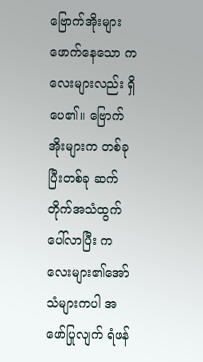ဗြောက်အိုးများဖောက်နေသော ကလေးများလည်း ရှိပေ၏။ ဗြောက်အိုးများက တစ်ခုပြီးတစ်ခု ဆက်တိုက်အသံထွက်ပေါ်လာပြီး ကလေးများ၏အော်သံများကပါ အဖော်ပြုလျက် ရံဖန်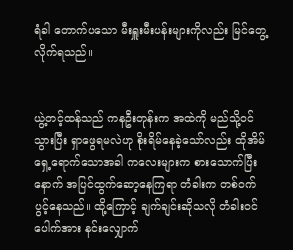ရံခါ တောက်ပသော မီးရှူးမီးပန်းများကိုလည်း မြင်တွေ့လိုက်ရသည်။


ယွဲ့တင့်ထန်သည် ကနဦးတုန်းက အထဲကို မည်သို့ဝင်သွားပြီး ရှာဖွေရမလဲဟု စိုးရိမ်နေခဲ့သော်လည်း ထိုအိမ်ရှေ့ရောက်သောအခါ ကလေးများက စားသောက်ပြီးနောက် အပြင်ထွက်ဆော့နေကြရာ တံခါးက တစ်ဝက်ပွင့်နေသည်။ ထို့ကြောင့် ချက်ချင်းဆိုသလို တံခါးဝင်ပေါက်အား နင်းလျှောက်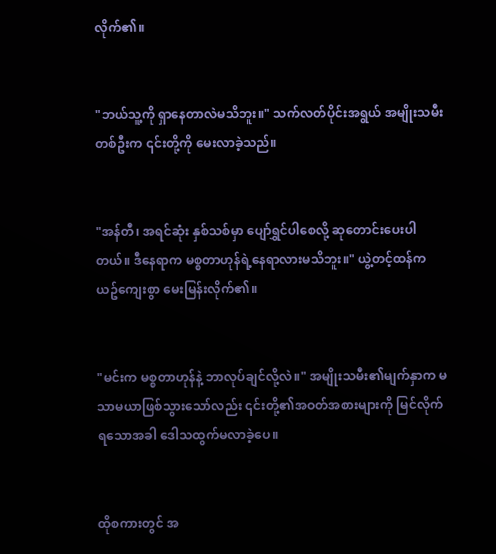လိုက်၏။


"ဘယ်သူ့ကို ရှာနေတာလဲမသိဘူး။" သက်လတ်ပိုင်းအရွယ် အမျိုးသမီးတစ်ဦးက ၎င်းတို့ကို မေးလာခဲ့သည်။


"အန်တီ၊ အရင်ဆုံး နှစ်သစ်မှာ ပျော်ရွှင်ပါစေလို့ ဆုတောင်းပေးပါတယ်။ ဒီနေရာက မစ္စတာဟုန်ရဲ့နေရာလားမသိဘူး။" ယွဲ့တင့်ထန်က ယဥ်ကျေးစွာ မေးမြန်းလိုက်၏။


"မင်းက မစ္စတာဟုန်နဲ့ ဘာလုပ်ချင်လို့လဲ။" အမျိုးသမီး၏မျက်နှာက မသာမယာဖြစ်သွားသော်လည်း ၎င်းတို့၏အဝတ်အစားများကို မြင်လိုက်ရသောအခါ ဒေါသထွက်မလာခဲ့ပေ။


ထိုစကားတွင် အ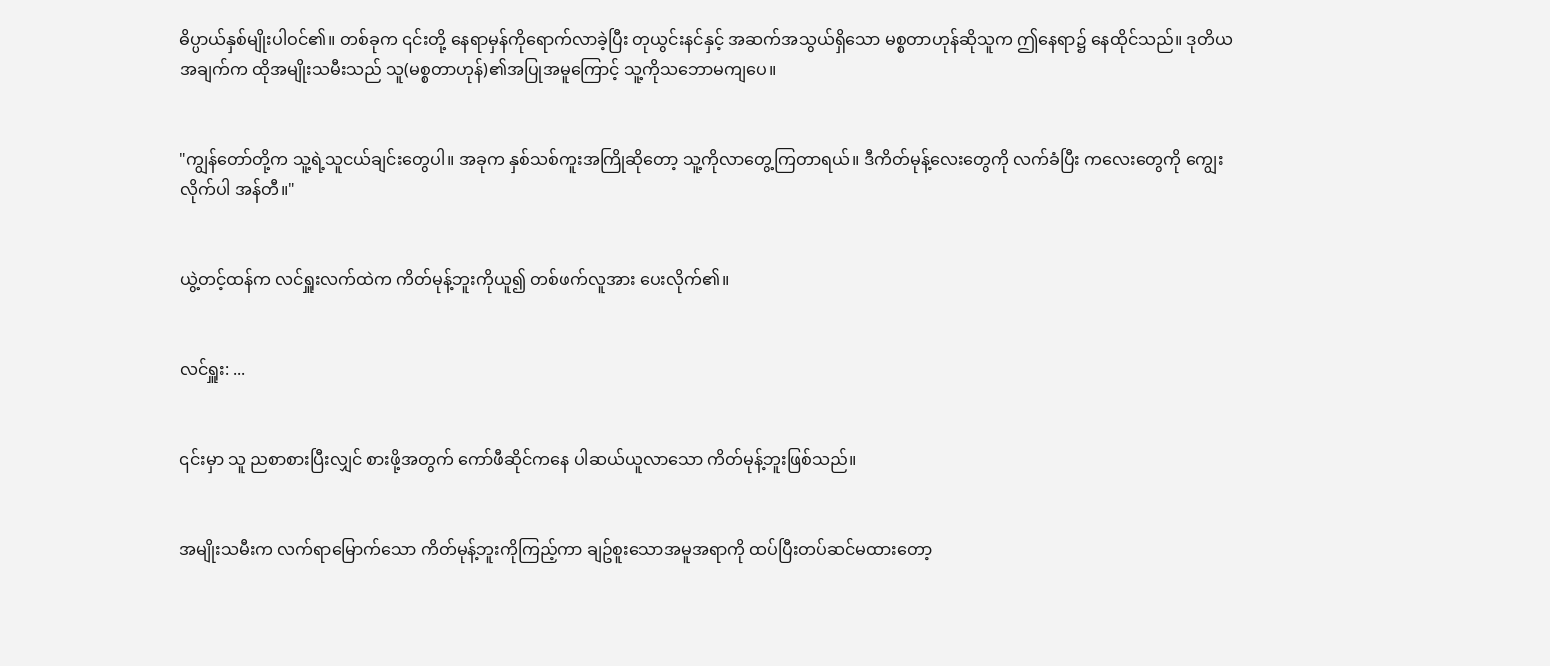ဓိပ္ပာယ်နှစ်မျိုးပါဝင်၏။ တစ်ခုက ၎င်းတို့ နေရာမှန်ကိုရောက်လာခဲ့ပြီး တုယွင်းနင်နှင့် အဆက်အသွယ်ရှိသော မစ္စတာဟုန်ဆိုသူက ဤနေရာ၌ နေထိုင်သည်။ ဒုတိယအချက်က ထိုအမျိုးသမီးသည် သူ(မစ္စတာဟုန်)၏အပြုအမူကြောင့် သူ့ကိုသဘောမကျပေ။


"ကျွန်တော်တို့က သူ့ရဲ့သူငယ်ချင်းတွေပါ။ အခုက နှစ်သစ်ကူးအကြိုဆိုတော့ သူ့ကိုလာတွေ့ကြတာရယ်။ ဒီကိတ်မုန့်လေးတွေကို လက်ခံပြီး ကလေးတွေကို ကျွေးလိုက်ပါ အန်တီ။"


ယွဲ့တင့်ထန်က လင်ရှူးလက်ထဲက ကိတ်မုန့်ဘူးကိုယူ၍ တစ်ဖက်လူအား ပေးလိုက်၏။


လင်ရှူး: ...


၎င်းမှာ သူ ညစာစားပြီးလျှင် စားဖို့အတွက် ကော်ဖီဆိုင်ကနေ ပါဆယ်ယူလာသော ကိတ်မုန့်ဘူးဖြစ်သည်။


အမျိုးသမီးက လက်ရာမြောက်သော ကိတ်မုန့်ဘူးကိုကြည့်ကာ ချဥ်စူးသောအမူအရာကို ထပ်ပြီးတပ်ဆင်မထားတော့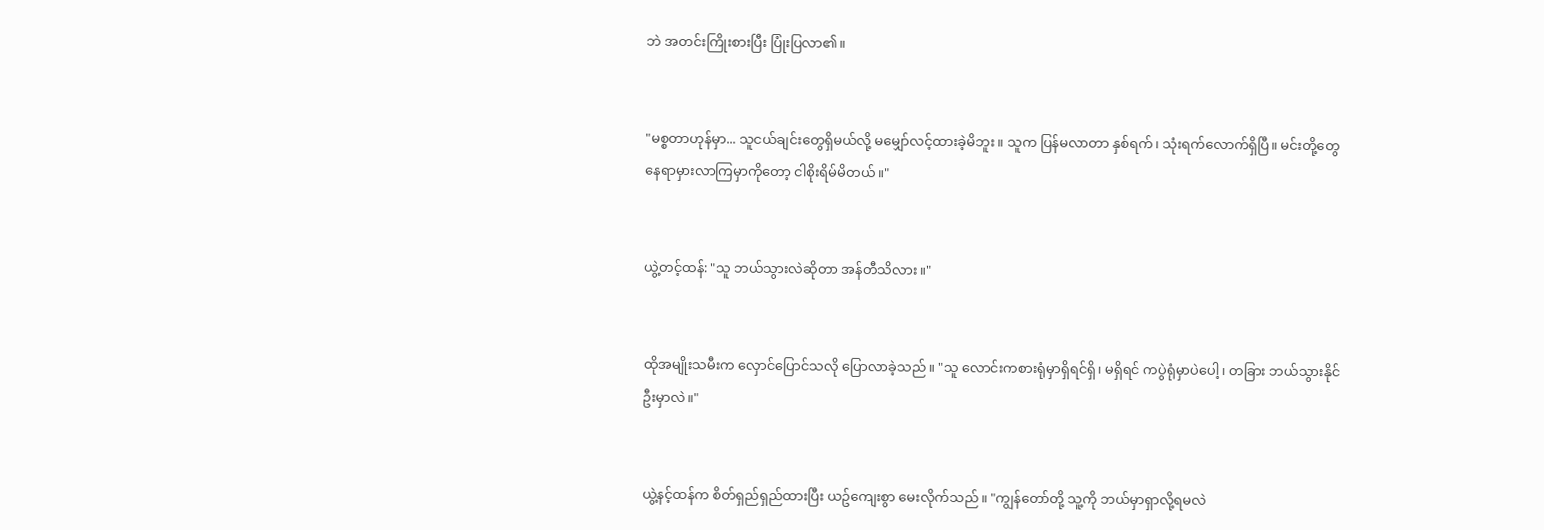ဘဲ အတင်းကြိုးစားပြီး ပြုံးပြလာ၏။


"မစ္စတာဟုန်မှာ... သူငယ်ချင်းတွေရှိမယ်လို့ မမျှော်လင့်ထားခဲ့မိဘူး။ သူက ပြန်မလာတာ နှစ်ရက်၊ သုံးရက်လောက်ရှိပြီ။ မင်းတို့တွေ နေရာမှားလာကြမှာကိုတော့ ငါစိုးရိမ်မိတယ်။"


ယွဲ့တင့်ထန်: "သူ ဘယ်သွားလဲဆိုတာ အန်တီသိလား။"


ထိုအမျိုးသမီးက လှောင်ပြောင်သလို ပြောလာခဲ့သည်။ "သူ လောင်းကစားရုံမှာရှိရင်ရှိ၊ မရှိရင် ကပွဲရုံမှာပဲပေါ့၊ တခြား ဘယ်သွားနိုင်ဦးမှာလဲ။"


ယွဲ့နင့်ထန်က စိတ်ရှည်ရှည်ထားပြီး ယဥ်ကျေးစွာ မေးလိုက်သည်။ "ကျွန်တော်တို့ သူ့ကို ဘယ်မှာရှာလို့ရမလဲ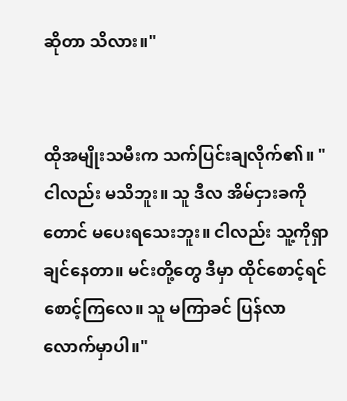ဆိုတာ သိလား။"


ထိုအမျိုးသမီးက သက်ပြင်းချလိုက်၏။ "ငါလည်း မသိဘူး။ သူ ဒီလ အိမ်ငှားခကိုတောင် မပေးရသေးဘူး။ ငါလည်း သူ့ကိုရှာချင်နေတာ။ မင်းတို့တွေ ဒီမှာ ထိုင်စောင့်ရင်စောင့်ကြလေ။ သူ မကြာခင် ပြန်လာလောက်မှာပါ။"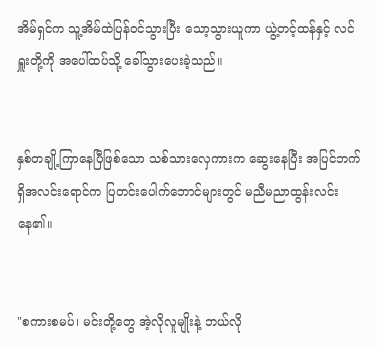အိမ်ရှင်က သူ့အိမ်ထဲပြန်ဝင်သွားပြီး သော့သွားယူကာ ယွဲ့တင့်ထန်နှင့် လင်ရှူးတို့ကို အပေါ်ထပ်သို့ ခေါ်သွားပေးခဲ့သည်။


နှစ်တချို့ကြာနေပြီဖြစ်သော သစ်သားလှေကားက ဆွေးနေပြီး အပြင်ဘက်ရှိအလင်းရောင်က ပြတင်းပေါက်ဘောင်များတွင် မညီမညာထွန်းလင်းနေ၏။


"စကားစမပ်၊ မင်းတို့တွေ အဲ့လိုလူမျိုးနဲ့ ဘယ်လို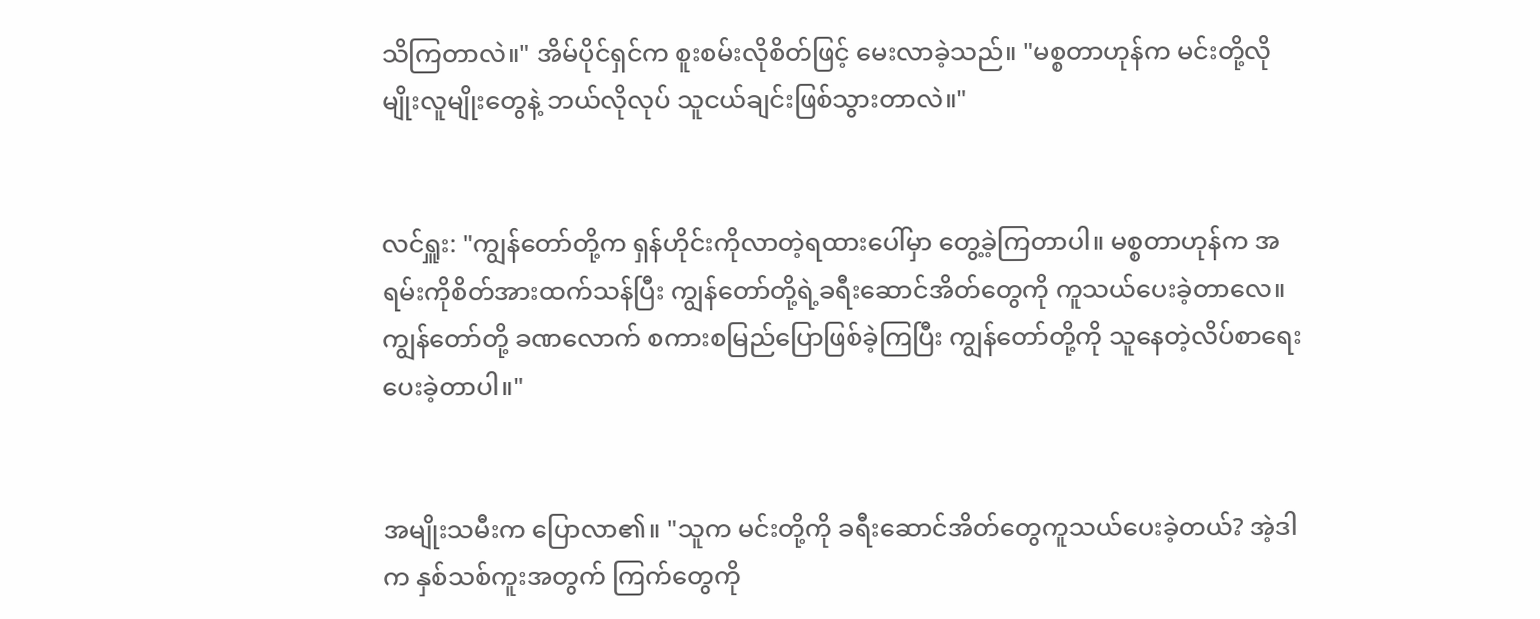သိကြတာလဲ။" အိမ်ပိုင်ရှင်က စူးစမ်းလိုစိတ်ဖြင့် မေးလာခဲ့သည်။ "မစ္စတာဟုန်က မင်းတို့လိုမျိုးလူမျိုးတွေနဲ့ ဘယ်လိုလုပ် သူငယ်ချင်းဖြစ်သွားတာလဲ။"


လင်ရှူး: "ကျွန်တော်တို့က ရှန်ဟိုင်းကိုလာတဲ့ရထားပေါ်မှာ တွေ့ခဲ့ကြတာပါ။ မစ္စတာဟုန်က အရမ်းကိုစိတ်အားထက်သန်ပြီး ကျွန်တော်တို့ရဲ့ခရီးဆောင်အိတ်တွေကို ကူသယ်ပေးခဲ့တာလေ။ ကျွန်တော်တို့ ခဏလောက် စကားစမြည်ပြောဖြစ်ခဲ့ကြပြီး ကျွန်တော်တို့ကို သူနေတဲ့လိပ်စာရေးပေးခဲ့တာပါ။"


အမျိုးသမီးက ပြောလာ၏။ "သူက မင်းတို့ကို ခရီးဆောင်အိတ်တွေကူသယ်ပေးခဲ့တယ်? အဲ့ဒါက နှစ်သစ်ကူးအတွက် ကြက်တွေကို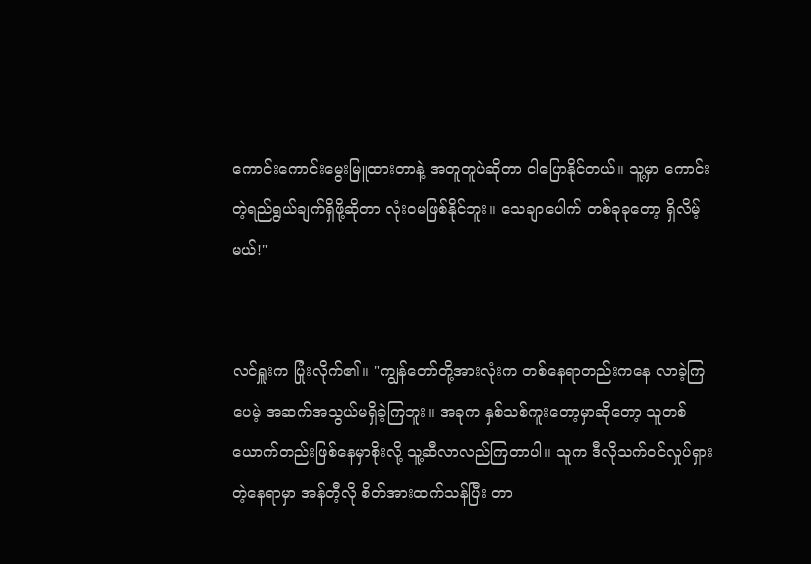ကောင်းကောင်းမွေးမြူထားတာနဲ့ အတူတူပဲဆိုတာ ငါပြောနိုင်တယ်။ သူ့မှာ ကောင်းတဲ့ရည်ရွယ်ချက်ရှိဖို့ဆိုတာ လုံးဝမဖြစ်နိုင်ဘူး။ သေချာပေါက် တစ်ခုခုတော့ ရှိလိမ့်မယ်!"


လင်ရှူးက ပြုံးလိုက်၏။ "ကျွန်တော်တို့အားလုံးက တစ်နေရာတည်းကနေ လာခဲ့ကြပေမဲ့ အဆက်အသွယ်မရှိခဲ့ကြဘူး။ အခုက နှစ်သစ်ကူးတော့မှာဆိုတော့ သူတစ်ယောက်တည်းဖြစ်နေမှာစိုးလို့ သူ့ဆီလာလည်ကြတာပါ။ သူက ဒီလိုသက်ဝင်လှုပ်ရှားတဲ့နေရာမှာ အန်တီ့လို စိတ်အားထက်သန်ပြီး တာ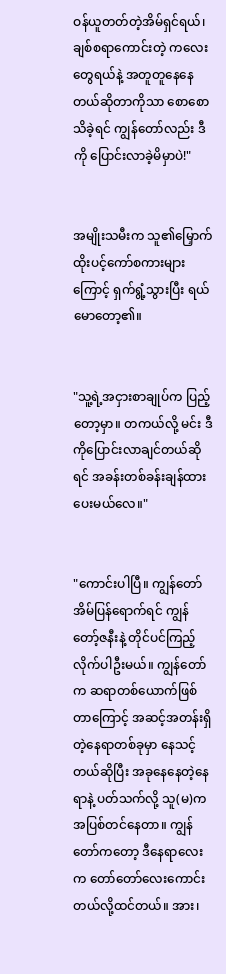ဝန်ယူတတ်တဲ့အိမ်ရှင်ရယ်၊ ချစ်စရာကောင်းတဲ့ ကလေးတွေရယ်နဲ့ အတူတူနေနေတယ်ဆိုတာကိုသာ စောစောသိခဲ့ရင် ကျွန်တော်လည်း ဒီကို ပြောင်းလာခဲ့မိမှာပဲ!"


အမျိုးသမီးက သူ၏မြှောက်ထိုးပင့်ကော်စကားများကြောင့် ရှက်ရွံ့သွားပြီး ရယ်မောတော့၏။


"သူ့ရဲ့အငှားစာချုပ်က ပြည့်တော့မှာ။ တကယ်လို့ မင်း ဒီကိုပြောင်းလာချင်တယ်ဆိုရင် အခန်းတစ်ခန်းချန်ထားပေးမယ်လေ။"


"ကောင်းပါပြီ။ ကျွန်တော် အိမ်ပြန်ရောက်ရင် ကျွန်တော့်ဇနီးနဲ့ တိုင်ပင်ကြည့်လိုက်ပါဦးမယ်။ ကျွန်တော်က ဆရာတစ်ယောက်ဖြစ်တာကြောင့် အဆင့်အတန်းရှိတဲ့နေရာတစ်ခုမှာ နေသင့်တယ်ဆိုပြီး အခုနေနေတဲ့နေရာနဲ့ ပတ်သက်လို့ သူ(မ)က အပြစ်တင်နေတာ။ ကျွန်တော်ကတော့ ဒီနေရာလေးက တော်တော်လေးကောင်းတယ်လို့ထင်တယ်။ အား၊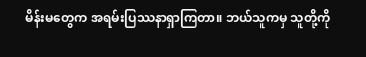မိန်းမတွေက အရမ်းပြဿနာရှာကြတာ။ ဘယ်သူကမှ သူတို့ကို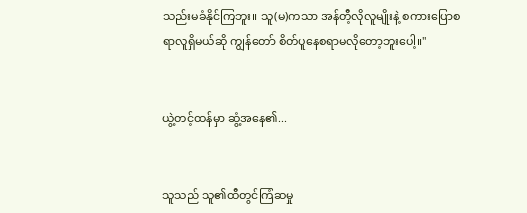သည်းမခံနိုင်ကြဘူး။ သူ(မ)ကသာ အန်တီ့လိုလူမျိုးနဲ့ စကားပြောစရာလူရှိမယ်ဆို ကျွန်တော် စိတ်ပူနေစရာမလိုတော့ဘူးပေါ့။"


ယွဲ့တင့်ထန်မှာ ဆွံ့အနေ၏...


သူသည် သူ၏ထီတွင်ကြံဆမှု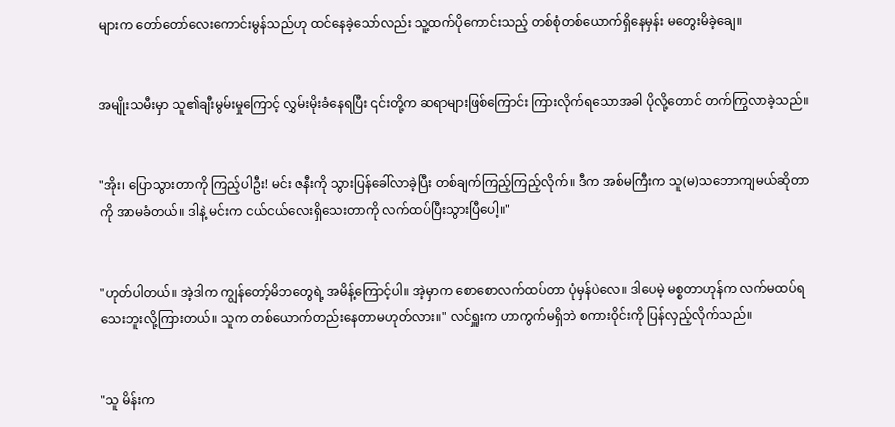များက တော်တော်လေးကောင်းမွန်သည်ဟု ထင်နေခဲ့သော်လည်း သူ့ထက်ပိုကောင်းသည့် တစ်စုံတစ်ယောက်ရှိနေမှန်း မတွေးမိခဲ့ချေ။


အမျိုးသမီးမှာ သူ၏ချီးမွမ်းမှုကြောင့် လွှမ်းမိုးခံနေရပြီး ၎င်းတို့က ဆရာများဖြစ်ကြောင်း ကြားလိုက်ရသောအခါ ပိုလို့တောင် တက်ကြွလာခဲ့သည်။


"အိုး၊ ပြောသွားတာကို ကြည့်ပါဦး! မင်း ဇနီးကို သွားပြန်ခေါ်လာခဲ့ပြီး တစ်ချက်ကြည့်ကြည့်လိုက်။ ဒီက အစ်မကြီးက သူ(မ)သဘောကျမယ်ဆိုတာကို အာမခံတယ်။ ဒါနဲ့ မင်းက ငယ်ငယ်လေးရှိသေးတာကို လက်ထပ်ပြီးသွားပြီပေါ့။"


"ဟုတ်ပါတယ်။ အဲ့ဒါက ကျွန်တော့်မိဘတွေရဲ့ အမိန့်ကြောင့်ပါ။ အဲ့မှာက စောစောလက်ထပ်တာ ပုံမှန်ပဲလေ။ ဒါပေမဲ့ မစ္စတာဟုန်က လက်မထပ်ရသေးဘူးလို့ကြားတယ်။ သူက တစ်ယောက်တည်းနေတာမဟုတ်လား။" လင်ရှူးက ဟာကွက်မရှိဘဲ စကားဝိုင်းကို ပြန်လှည့်လိုက်သည်။


"သူ မိန်းက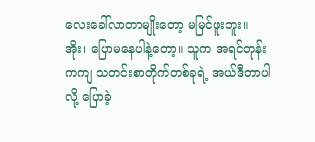လေးခေါ်လာတာမျိုးတော့ မမြင်ဖူးဘူး။ အိုး၊ ပြောမနေပါနဲ့တော့။ သူက အရင်တုန်းကကျ သတင်းစာတိုက်တစ်ခုရဲ့ အယ်ဒီတာပါလို့ ပြောခဲ့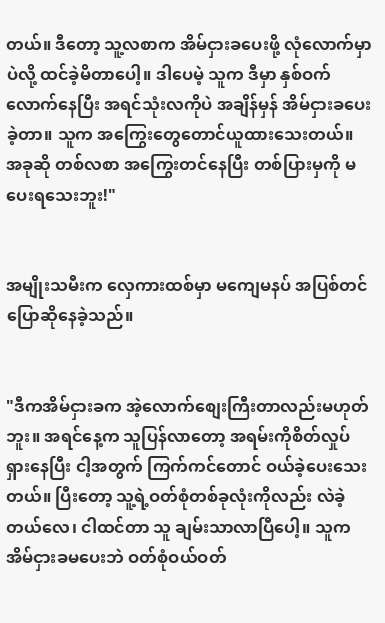တယ်။ ဒီတော့ သူ့လစာက အိမ်ငှားခပေးဖို့ လုံလောက်မှာပဲလို့ ထင်ခဲ့မိတာပေါ့။ ဒါပေမဲ့ သူက ဒီမှာ နှစ်ဝက်လောက်နေပြီး အရင်သုံးလကိုပဲ အချိန်မှန် အိမ်ငှားခပေးခဲ့တာ။ သူက အကြွေးတွေတောင်ယူထားသေးတယ်။ အခုဆို တစ်လစာ အကြွေးတင်နေပြီး တစ်ပြားမှကို မပေးရသေးဘူး!"


အမျိုးသမီးက လှေကားထစ်မှာ မကျေမနပ် အပြစ်တင်ပြောဆိုနေခဲ့သည်။


"ဒီကအိမ်ငှားခက အဲ့လောက်စျေးကြီးတာလည်းမဟုတ်ဘူး။ အရင်နေ့က သူပြန်လာတော့ အရမ်းကိုစိတ်လှုပ်ရှားနေပြီး ငါ့အတွက် ကြက်ကင်တောင် ဝယ်ခဲ့ပေးသေးတယ်။ ပြီးတော့ သူ့ရဲ့ဝတ်စုံတစ်ခုလုံးကိုလည်း လဲခဲ့တယ်လေ၊ ငါထင်တာ သူ ချမ်းသာလာပြီပေါ့။ သူက အိမ်ငှားခမပေးဘဲ ဝတ်စုံဝယ်ဝတ်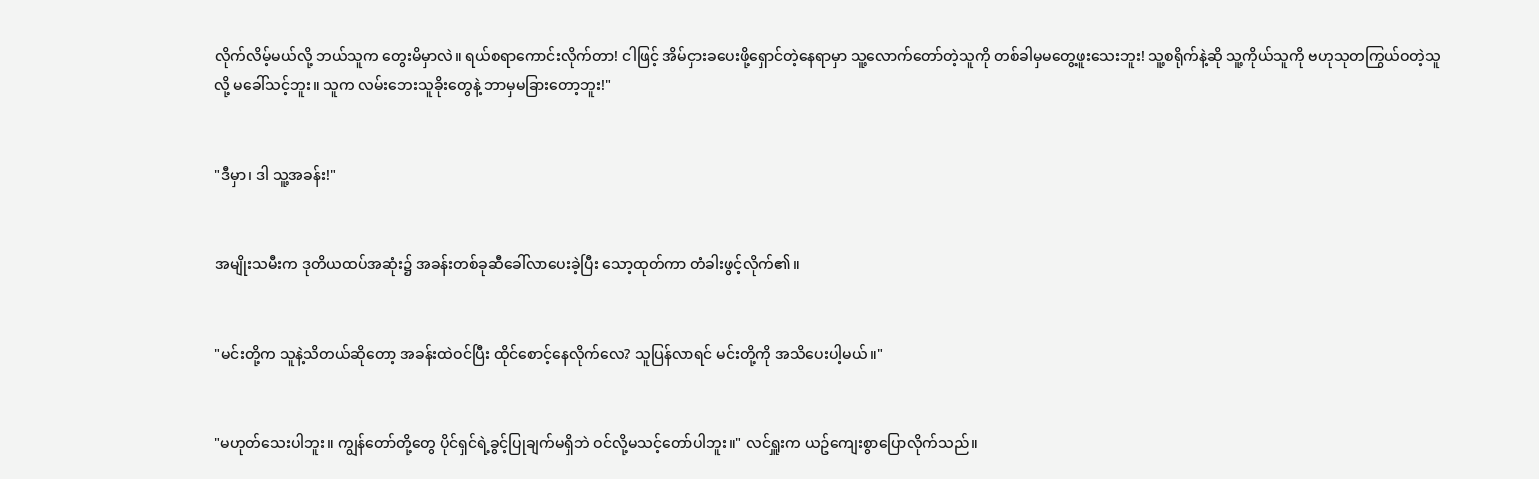လိုက်လိမ့်မယ်လို့ ဘယ်သူက တွေးမိမှာလဲ။ ရယ်စရာကောင်းလိုက်တာ! ငါဖြင့် အိမ်ငှားခပေးဖို့ရှောင်တဲ့နေရာမှာ သူ့လောက်တော်တဲ့သူကို တစ်ခါမှမတွေ့ဖူးသေးဘူး! သူ့စရိုက်နဲ့ဆို သူ့ကိုယ်သူကို ဗဟုသုတကြွယ်ဝတဲ့သူလို့ မခေါ်သင့်ဘူး။ သူက လမ်းဘေးသူခိုးတွေနဲ့ ဘာမှမခြားတော့ဘူး!"


"ဒီမှာ၊ ဒါ သူ့အခန်း!"


အမျိုးသမီးက ဒုတိယထပ်အဆုံး၌ အခန်းတစ်ခုဆီခေါ်လာပေးခဲ့ပြီး သော့ထုတ်ကာ တံခါးဖွင့်လိုက်၏။


"မင်းတို့က သူနဲ့သိတယ်ဆိုတော့ အခန်းထဲဝင်ပြီး ထိုင်စောင့်နေလိုက်လေ? သူပြန်လာရင် မင်းတို့ကို အသိပေးပါ့မယ်။"


"မဟုတ်သေးပါဘူး။ ကျွန်တော်တို့တွေ ပိုင်ရှင်ရဲ့ခွင့်ပြုချက်မရှိဘဲ ဝင်လို့မသင့်တော်ပါဘူး။" လင်ရှူးက ယဥ်ကျေးစွာပြောလိုက်သည်။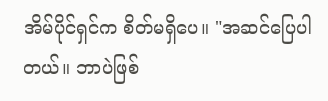အိမ်ပိုင်ရှင်က စိတ်မရှိပေ။ "အဆင်ပြေပါတယ်။ ဘာပဲဖြစ်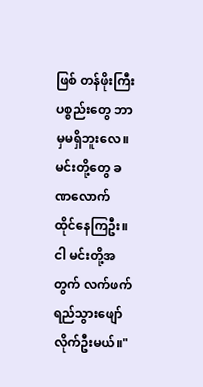ဖြစ် တန်ဖိုးကြီးပစ္စည်းတွေ ဘာမှမရှိဘူးလေ။ မင်းတို့တွေ ခဏလောက် ထိုင်နေကြဦး။ ငါ မင်းတို့အတွက် လက်ဖက်ရည်သွားဖျော်လိုက်ဦးမယ်။"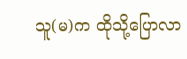သူ(မ)က ထိုသို့ပြောလာ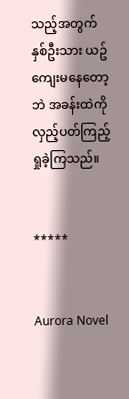သည့်အတွက် နှစ်ဦးသား ယဥ်ကျေးမနေတော့ဘဲ အခန်းထဲကို လှည့်ပတ်ကြည့်ရှုခဲ့ကြသည်။


*****


Aurora Novel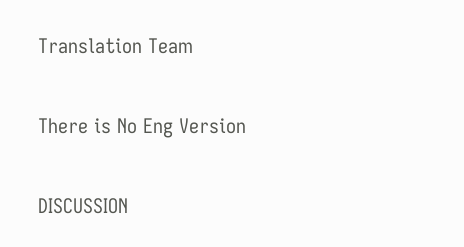Translation Team

There is No Eng Version

DISCUSSION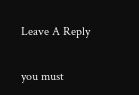Leave A Reply

you must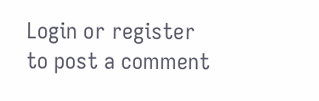Login or register to post a comment